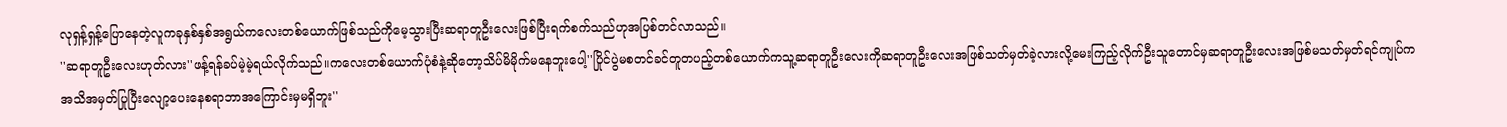လုရှန့်ရှန့်ပြောနေတဲ့လူကခုနှစ်နှစ်အရွယ်ကလေးတစ်ယောက်ဖြစ်သည်ကိုမေ့သွားပြီးဆရာတူဦးလေးဖြစ်ပြီးရက်စက်သည်ဟုအပြစ်တင်လာသည်။
''ဆရာတူဦးလေးဟုတ်လား''ဖန့်ရန်ခပ်မဲ့မဲ့ရယ်လိုက်သည်။ကလေးတစ်ယောက်ပုံစံနဲ့ဆိုတော့သိပ်မိမိုက်မနေဘူးပေါ့''ပြိုင်ပွဲမစတင်ခင်တူတပည့်တစ်ယောက်ကသူ့ဆရာတူဦးလေးကိုဆရာတူဦးလေးအဖြစ်သတ်မှတ်ခဲ့လားလို့မေးကြည့်လိုက်ဦးသူတောင်မှဆရာတူဦးလေးအဖြစ်မသတ်မှတ်ရင်ကျုပ်ကအသိအမှတ်ပြုပြီးလျော့ပေးနေစရာဘာအကြောင်းမှမရှိဘူး''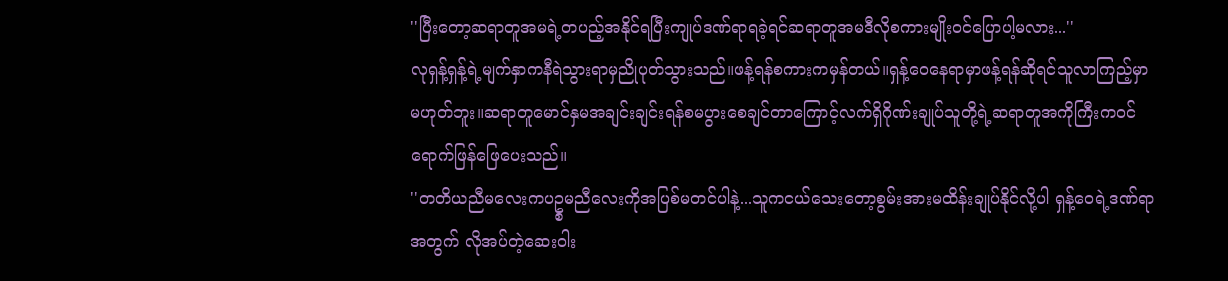''ပြီးတော့ဆရာတူအမရဲ့တပည့်အနိုင်ရပြီးကျုပ်ဒဏ်ရာရခဲ့ရင်ဆရာတူအမဒီလိုစကားမျိုးဝင်ပြောပါ့မလား...''
လုရှန့်ရှန့်ရဲ့မျက်နှာကနီရဲသွားရာမှညိုပုတ်သွားသည်။ဖန့်ရန်စကားကမှန်တယ်။ရှန့်ဝေနေရာမှာဖန့်ရန်ဆိုရင်သူလာကြည့်မှာမဟုတ်ဘူး။ဆရာတူမောင်နှမအချင်းချင်းရန်စမပွားစေချင်တာကြောင့်လက်ရှိဂိုဏ်းချုပ်သူတို့ရဲ့ဆရာတူအကိုကြီးကဝင်ရောက်ဖြန်ဖြေပေးသည်။
''တတိယညီမလေးကပဥ္စမညီလေးကိုအပြစ်မတင်ပါနဲ့...သူကငယ်သေးတော့စွမ်းအားမထိန်းချုပ်နိုင်လို့ပါ ရှန့်ဝေရဲ့ဒဏ်ရာအတွက် လိုအပ်တဲ့ဆေးဝါး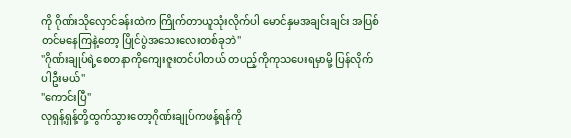ကို ဂိုဏ်းသိုလှောင်ခန်းထဲက ကြိုက်တာယူသုံးလိုက်ပါ မောင်နှမအချင်းချင်း အပြစ်တင်မနေကြနဲ့တော့ ပြိုင်ပွဲအသေးလေးတစ်ခုဘဲ''
''ဂိုဏ်းချုပ်ရဲ့စေတနာကိုကျေးဇူးတင်ပါတယ် တပည့်ကိုကုသပေးရမှာမို့ ပြန်လိုက်ပါဦးမယ်''
''ကောင်းပြီ''
လုရှန့်ရှန့်တို့ထွက်သွားတော့ဂိုဏ်းချုပ်ကဖန့်ရန်ကို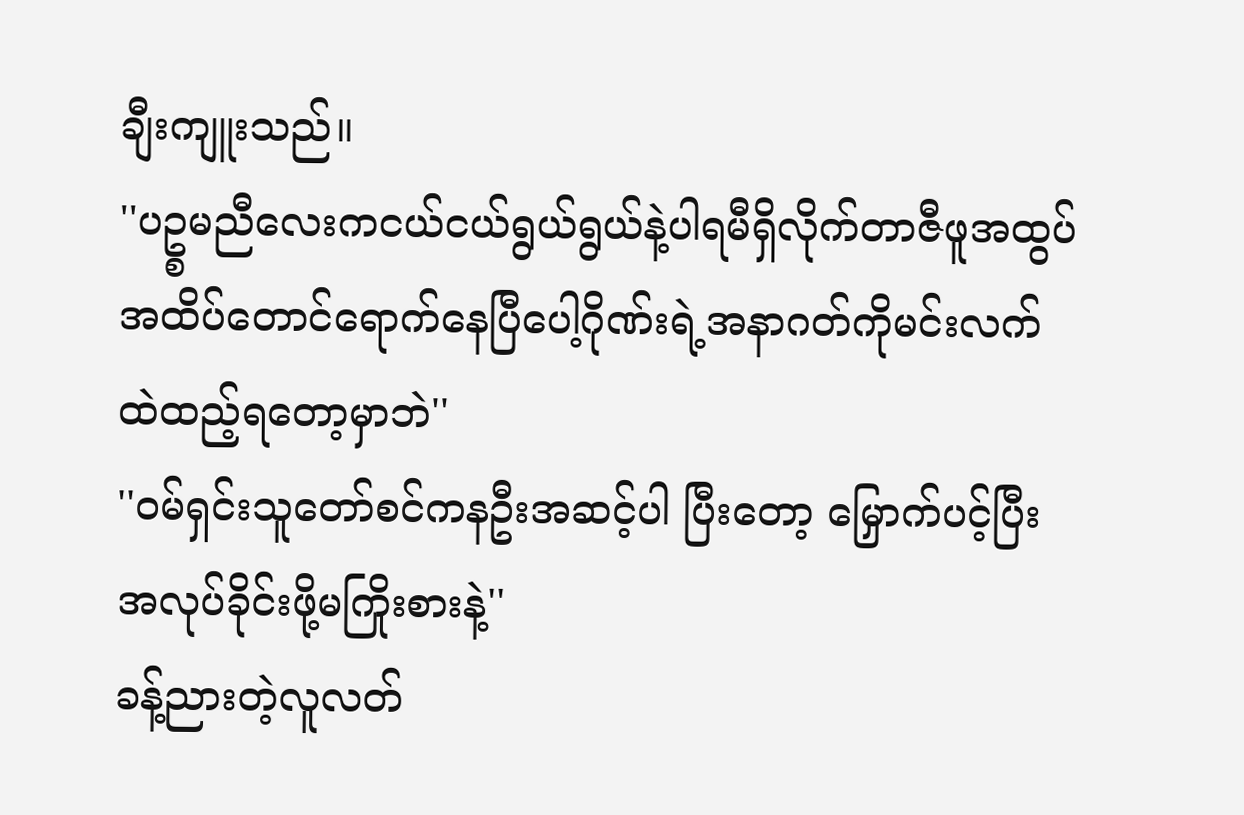ချီးကျူးသည်။
''ပဥ္စမညီလေးကငယ်ငယ်ရွယ်ရွယ်နဲ့ပါရမီရှိလိုက်တာဇီဖူအထွပ်အထိပ်တောင်ရောက်နေပြီပေါ့ဂိုဏ်းရဲ့အနာဂတ်ကိုမင်းလက်ထဲထည့်ရတော့မှာဘဲ''
''ဝမ်ရှင်းသူတော်စင်ကနဦးအဆင့်ပါ ပြီးတော့ မြှောက်ပင့်ပြီးအလုပ်ခိုင်းဖို့မကြိုးစားနဲ့''
ခန့်ညားတဲ့လူလတ်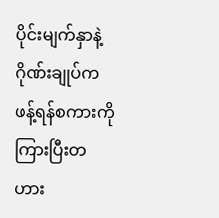ပိုင်းမျက်နှာနဲ့ဂိုဏ်းချုပ်ကဖန့်ရန်စကားကိုကြားပြီးတဟား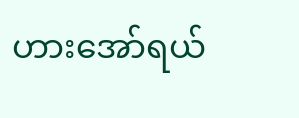ဟားအော်ရယ်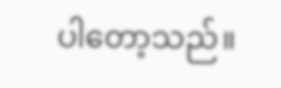ပါတော့သည်။